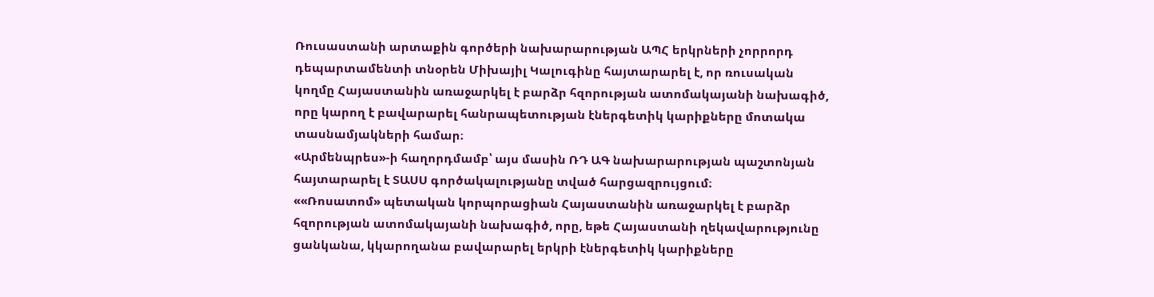Ռուսաստանի արտաքին գործերի նախարարության ԱՊՀ երկրների չորրորդ դեպարտամենտի տնօրեն Միխայիլ Կալուգինը հայտարարել է, որ ռուսական կողմը Հայաստանին առաջարկել է բարձր հզորության ատոմակայանի նախագիծ, որը կարող է բավարարել հանրապետության էներգետիկ կարիքները մոտակա տասնամյակների համար։
«Արմենպրես»-ի հաղորդմամբ՝ այս մասին ՌԴ ԱԳ նախարարության պաշտոնյան հայտարարել է ՏԱՍՍ գործակալությանը տված հարցազրույցում։
««Ռոսատոմ» պետական կորպորացիան Հայաստանին առաջարկել է բարձր հզորության ատոմակայանի նախագիծ, որը, եթե Հայաստանի ղեկավարությունը ցանկանա, կկարողանա բավարարել երկրի էներգետիկ կարիքները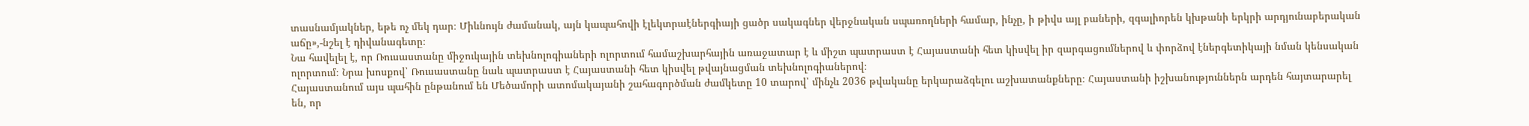տասնամյակներ, եթե ոչ մեկ դար։ Միևնույն ժամանակ, այն կապահովի էլեկտրաէներգիայի ցածր սակագներ վերջնական սպառողների համար, ինչը, ի թիվս այլ բաների, զգալիորեն կխթանի երկրի արդյունաբերական աճը»,-նշել է դիվանագետը։
Նա հավելել է, որ Ռուսաստանը միջուկային տեխնոլոգիաների ոլորտում համաշխարհային առաջատար է և միշտ պատրաստ է Հայաստանի հետ կիսվել իր զարգացումներով և փորձով էներգետիկայի նման կենսական ոլորտում։ Նրա խոսքով՝ Ռուսաստանը նաև պատրաստ է Հայաստանի հետ կիսվել թվայնացման տեխնոլոգիաներով։
Հայաստանում այս պահին ընթանում են Մեծամորի ատոմակայանի շահագործման ժամկետը 10 տարով՝ մինչև 2036 թվականը երկարաձգելու աշխատանքները։ Հայաստանի իշխանություններն արդեն հայտարարել են, որ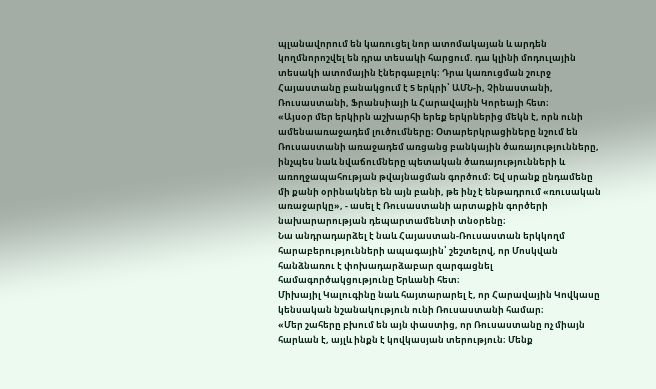պլանավորում են կառուցել նոր ատոմակայան և արդեն կողմնորոշվել են դրա տեսակի հարցում. դա կլինի մոդուլային տեսակի ատոմային էներգաբլոկ։ Դրա կառուցման շուրջ Հայաստանը բանակցում է 5 երկրի՝ ԱՄՆ-ի, Չինաստանի, Ռուսաստանի, Ֆրանսիայի և Հարավային Կորեայի հետ։
«Այսօր մեր երկիրն աշխարհի երեք երկրներից մեկն է, որն ունի ամենաառաջադեմ լուծումները։ Օտարերկրացիները նշում են Ռուսաստանի առաջադեմ առցանց բանկային ծառայությունները, ինչպես նաև նվաճումները պետական ծառայությունների և առողջապահության թվայնացման գործում։ Եվ սրանք ընդամենը մի քանի օրինակներ են այն բանի, թե ինչ է ենթադրում «ռուսական առաջարկը», - ասել է Ռուսաստանի արտաքին գործերի նախարարության դեպարտամենտի տնօրենը։
Նա անդրադարձել է նաև Հայաստան-Ռուսաստան երկկողմ հարաբերությունների ապագային՝ շեշտելով, որ Մոսկվան հանձնառու է փոխադարձաբար զարգացնել համագործակցությունը Երևանի հետ։
Միխայիլ Կալուգինը նաև հայտարարել է, որ Հարավային Կովկասը կենսական նշանակություն ունի Ռուսաստանի համար։
«Մեր շահերը բխում են այն փաստից, որ Ռուսաստանը ոչ միայն հարևան է, այլև ինքն է կովկասյան տերություն։ Մենք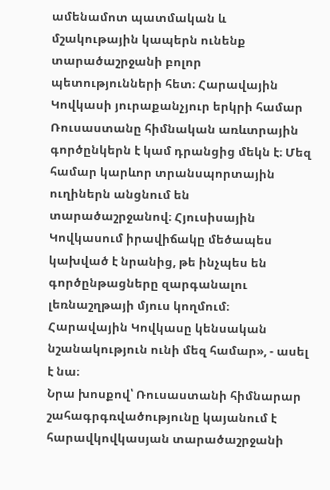ամենամոտ պատմական և մշակութային կապերն ունենք տարածաշրջանի բոլոր պետությունների հետ։ Հարավային Կովկասի յուրաքանչյուր երկրի համար Ռուսաստանը հիմնական առևտրային գործընկերն է կամ դրանցից մեկն է։ Մեզ համար կարևոր տրանսպորտային ուղիներն անցնում են տարածաշրջանով։ Հյուսիսային Կովկասում իրավիճակը մեծապես կախված է նրանից, թե ինչպես են գործընթացները զարգանալու լեռնաշղթայի մյուս կողմում։ Հարավային Կովկասը կենսական նշանակություն ունի մեզ համար», - ասել է նա։
Նրա խոսքով՝ Ռուսաստանի հիմնարար շահագրգռվածությունը կայանում է հարավկովկասյան տարածաշրջանի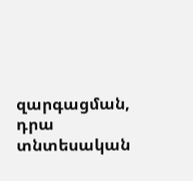զարգացման, դրա տնտեսական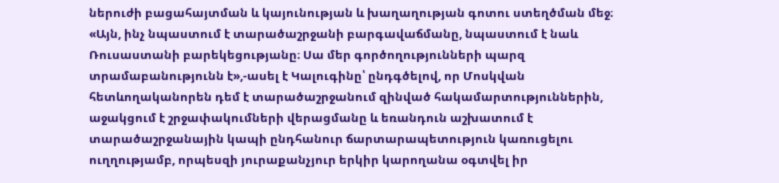ներուժի բացահայտման և կայունության և խաղաղության գոտու ստեղծման մեջ։
«Այն, ինչ նպաստում է տարածաշրջանի բարգավաճմանը, նպաստում է նաև Ռուսաստանի բարեկեցությանը։ Սա մեր գործողությունների պարզ տրամաբանությունն է»,-ասել է Կալուգինը՝ ընդգծելով, որ Մոսկվան հետևողականորեն դեմ է տարածաշրջանում զինված հակամարտություններին, աջակցում է շրջափակումների վերացմանը և եռանդուն աշխատում է տարածաշրջանային կապի ընդհանուր ճարտարապետություն կառուցելու ուղղությամբ, որպեսզի յուրաքանչյուր երկիր կարողանա օգտվել իր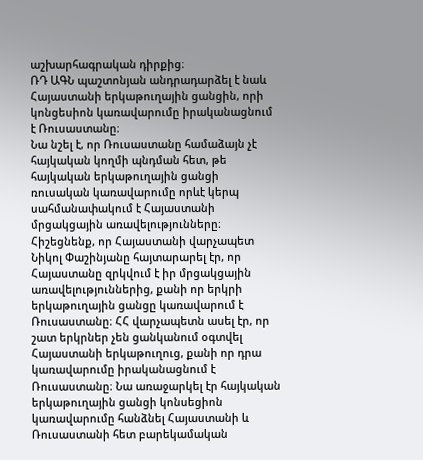աշխարհագրական դիրքից։
ՌԴ ԱԳՆ պաշտոնյան անդրադարձել է նաև Հայաստանի երկաթուղային ցանցին, որի կոնցեսիոն կառավարումը իրականացնում է Ռուսաստանը։
Նա նշել է, որ Ռուսաստանը համաձայն չէ հայկական կողմի պնդման հետ, թե հայկական երկաթուղային ցանցի ռուսական կառավարումը որևէ կերպ սահմանափակում է Հայաստանի մրցակցային առավելությունները։
Հիշեցնենք, որ Հայաստանի վարչապետ Նիկոլ Փաշինյանը հայտարարել էր, որ Հայաստանը զրկվում է իր մրցակցային առավելություններից, քանի որ երկրի երկաթուղային ցանցը կառավարում է Ռուսաստանը։ ՀՀ վարչապետն ասել էր, որ շատ երկրներ չեն ցանկանում օգտվել Հայաստանի երկաթուղուց, քանի որ դրա կառավարումը իրականացնում է Ռուսաստանը։ Նա առաջարկել էր հայկական երկաթուղային ցանցի կոնսեցիոն կառավարումը հանձնել Հայաստանի և Ռուսաստանի հետ բարեկամական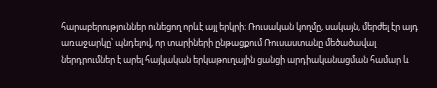հարաբերություններ ունեցող որևէ այլ երկրի։ Ռուսական կողմը, սակայն, մերժել էր այդ առաջարկը՝ պնդելով, որ տարիների ընթացքում Ռուսաստանը մեծածավալ ներդրումներ է արել հայկական երկաթուղային ցանցի արդիականացման համար և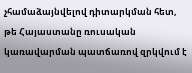չհամաձայնվելով դիտարկման հետ, թե Հայաստանը ռուսական կառավարման պատճառով զրկվում է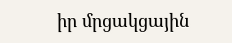իր մրցակցային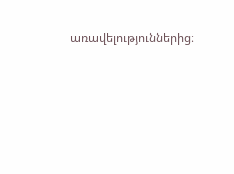առավելություններից։